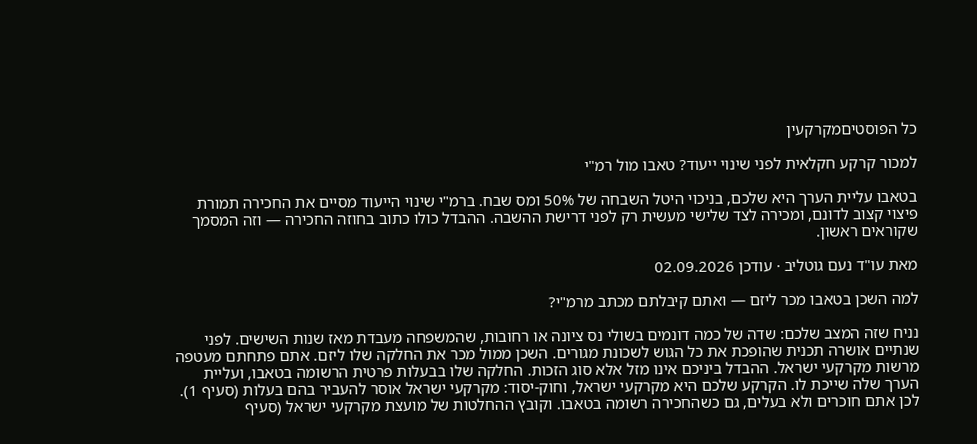כל הפוסטיםמקרקעין

למכור קרקע חקלאית לפני שינוי ייעוד? טאבו מול רמ"י

בטאבו עליית הערך היא שלכם, בניכוי היטל השבחה של 50% ומס שבח. ברמ"י שינוי הייעוד מסיים את החכירה תמורת פיצוי קצוב לדונם, ומכירה לצד שלישי מעשית רק לפני דרישת ההשבה. ההבדל כולו כתוב בחוזה החכירה — וזה המסמך שקוראים ראשון.

מאת עו"ד נעם גוטליב · עודכן 02.09.2026

למה השכן בטאבו מכר ליזם — ואתם קיבלתם מכתב מרמ"י?

נניח שזה המצב שלכם: שדה של כמה דונמים בשולי נס ציונה או רחובות, שהמשפחה מעבדת מאז שנות השישים. לפני שנתיים אושרה תכנית שהופכת את כל הגוש לשכונת מגורים. השכן ממול מכר את החלקה שלו ליזם. אתם פתחתם מעטפה מרשות מקרקעי ישראל. ההבדל ביניכם אינו מזל אלא סוג הזכות. החלקה שלו בבעלות פרטית הרשומה בטאבו, ועליית הערך שלה שייכת לו. הקרקע שלכם היא מקרקעי ישראל, וחוק-יסוד: מקרקעי ישראל אוסר להעביר בהם בעלות (סעיף 1). לכן אתם חוכרים ולא בעלים, גם כשהחכירה רשומה בטאבו. וקובץ ההחלטות של מועצת מקרקעי ישראל (סעיף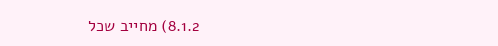8.1.2) מחייב שכל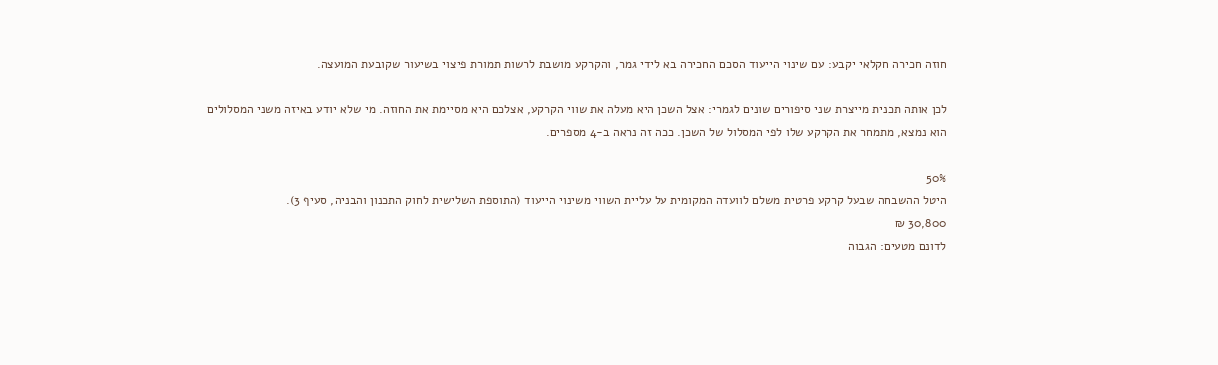חוזה חכירה חקלאי יקבע: עם שינוי הייעוד הסכם החכירה בא לידי גמר, והקרקע מושבת לרשות תמורת פיצוי בשיעור שקובעת המועצה.

לכן אותה תכנית מייצרת שני סיפורים שונים לגמרי: אצל השכן היא מעלה את שווי הקרקע, אצלכם היא מסיימת את החוזה. מי שלא יודע באיזה משני המסלולים הוא נמצא, מתמחר את הקרקע שלו לפי המסלול של השכן. ככה זה נראה ב-4 מספרים.

50%
היטל ההשבחה שבעל קרקע פרטית משלם לוועדה המקומית על עליית השווי משינוי הייעוד (התוספת השלישית לחוק התכנון והבניה, סעיף 3).
30,800 ₪
לדונם מטעים: הגבוה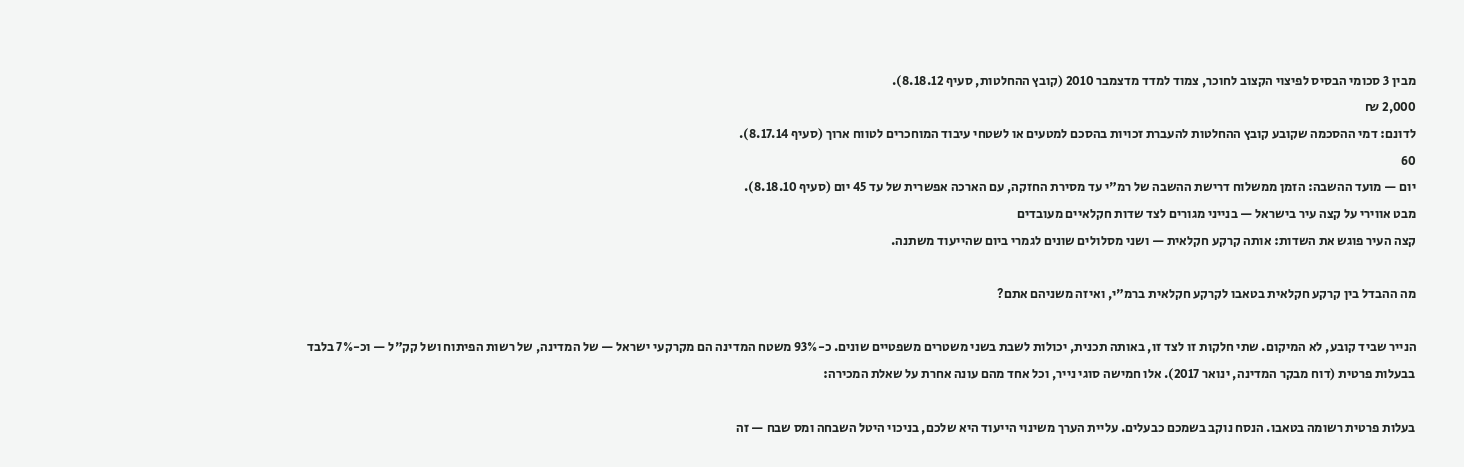מבין 3 סכומי הבסיס לפיצוי הקצוב לחוכר, צמוד למדד מדצמבר 2010 (קובץ ההחלטות, סעיף 8.18.12).
2,000 ₪
לדונם: דמי ההסכמה שקובע קובץ ההחלטות להעברת זכויות בהסכם למטעים או לשטחי עיבוד המוחכרים לטווח ארוך (סעיף 8.17.14).
60
יום — מועד ההשבה: הזמן ממשלוח דרישת ההשבה של רמ"י עד מסירת החזקה, עם הארכה אפשרית של עד 45 יום (סעיף 8.18.10).
מבט אווירי על קצה עיר בישראל — בנייני מגורים לצד שדות חקלאיים מעובדים
קצה העיר פוגש את השדות: אותה קרקע חקלאית — ושני מסלולים שונים לגמרי ביום שהייעוד משתנה.

מה ההבדל בין קרקע חקלאית בטאבו לקרקע חקלאית ברמ"י, ואיזה משניהם אתם?

הנייר שביד קובע, לא המיקום. שתי חלקות זו לצד זו, באותה תכנית, יכולות לשבת בשני משטרים משפטיים שונים. כ-93% משטח המדינה הם מקרקעי ישראל — של המדינה, של רשות הפיתוח ושל קק"ל — וכ-7% בלבד בבעלות פרטית (דוח מבקר המדינה, ינואר 2017). אלו חמישה סוגי נייר, וכל אחד מהם עונה אחרת על שאלת המכירה:

בעלות פרטית רשומה בטאבו. הנסח נוקב בשמכם כבעלים. עליית הערך משינוי הייעוד היא שלכם, בניכוי היטל השבחה ומס שבח — זה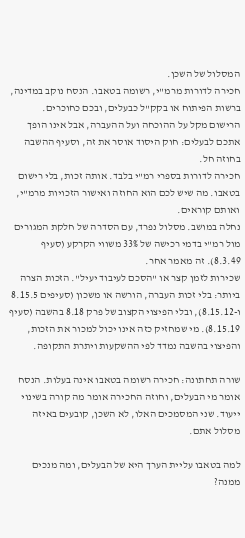המסלול של השכן.
חכירה לדורות מרמ"י, רשומה בטאבו. הנסח נוקב במדינה, ברשות הפיתוח או בקק"ל כבעלים, ובכם כחוכרים. הרישום מקל על ההוכחה ועל ההעברה, אבל אינו הופך אתכם לבעלים: חוק היסוד אוסר את זה, וסעיף ההשבה בחוזה חל.
חכירה לדורות בספרי רמ"י בלבד. אותה זכות, בלי רישום בטאבו. מה שיש לכם הוא החוזה ואישור הזכויות מרמ"י, ואותם קוראים.
נחלה במושב. מסלול נפרד, עם הסדרה של חלקת המגורים מול רמ"י בדמי רכישה של 33% משווי הקרקע (סעיף 8.3.49). זה מאמר אחר.
שכירות לזמן קצר או "הסכם לעיבוד יעיל". הזכות הצרה ביותר: בלי זכות העברה, הורשה או משכון (סעיפים 8.15.5 ו-8.15.12), ובלי הפיצוי הקצוב של פרק 8.18 בהשבה (סעיף 8.15.19). מי שמחזיק כזה אינו יכול למכור את הזכות, והפיצוי בהשבה נמדד לפי ההשקעות ויתרת התקופה.

שורה תחתונה: חכירה רשומה בטאבו אינה בעלות. הנסח אומר מי הבעלים, וחוזה החכירה אומר מה קורה בשינוי ייעוד. שני המסמכים האלו, לא השכן, קובעים באיזה מסלול אתם.

למה בטאבו עליית הערך היא של הבעלים, ומה מנכים ממנה?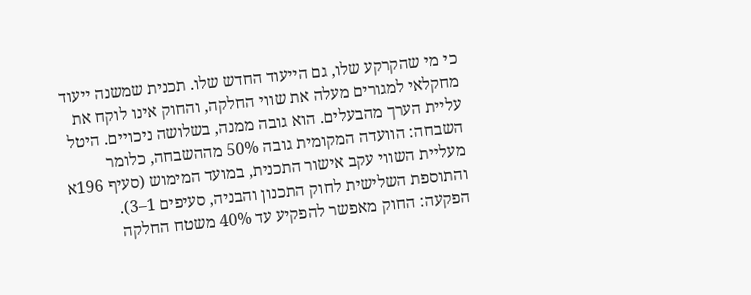כי מי שהקרקע שלו, גם הייעוד החדש שלו. תכנית שמשנה ייעוד מחקלאי למגורים מעלה את שווי החלקה, והחוק אינו לוקח את עליית הערך מהבעלים. הוא גובה ממנה, בשלושה ניכויים. היטל השבחה: הוועדה המקומית גובה 50% מההשבחה, כלומר מעליית השווי עקב אישור התכנית, במועד המימוש (סעיף 196א והתוספת השלישית לחוק התכנון והבניה, סעיפים 1–3). הפקעה: החוק מאפשר להפקיע עד 40% משטח החלקה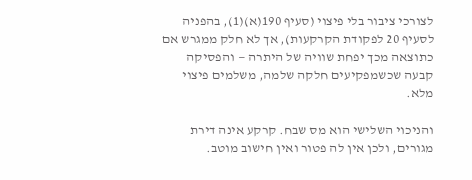לצורכי ציבור בלי פיצוי (סעיף 190(א)(1), בהפניה לסעיף 20 לפקודת הקרקעות), אך לא חלק ממגרש אם כתוצאה מכך יפחת שוויה של היתרה — והפסיקה קבעה שכשמפקיעים חלקה שלמה, משלמים פיצוי מלא.

והניכוי השלישי הוא מס שבח. קרקע אינה דירת מגורים, ולכן אין לה פטור ואין חישוב מוטב.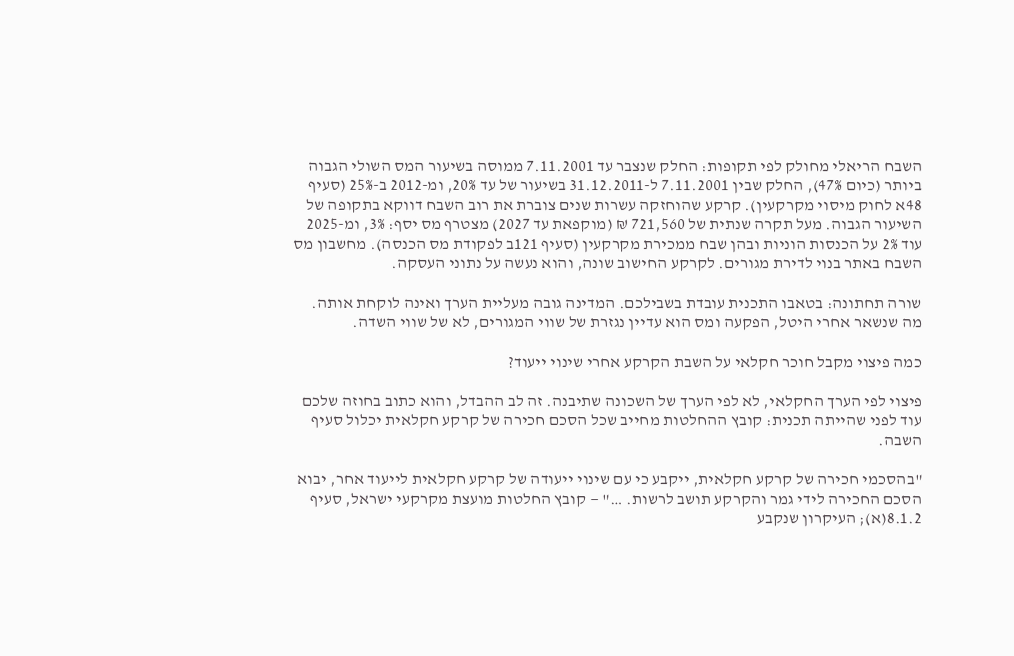השבח הריאלי מחולק לפי תקופות: החלק שנצבר עד 7.11.2001 ממוסה בשיעור המס השולי הגבוה ביותר (כיום 47%), החלק שבין 7.11.2001 ל-31.12.2011 בשיעור של עד 20%, ומ-2012 ב-25% (סעיף 48א לחוק מיסוי מקרקעין). קרקע שהוחזקה עשרות שנים צוברת את רוב השבח דווקא בתקופה של השיעור הגבוה. מעל תקרה שנתית של 721,560 ₪ (מוקפאת עד 2027) מצטרף מס יסף: 3%, ומ-2025 עוד 2% על הכנסות הוניות ובהן שבח ממכירת מקרקעין (סעיף 121ב לפקודת מס הכנסה). מחשבון מס השבח באתר בנוי לדירת מגורים. לקרקע החישוב שונה, והוא נעשה על נתוני העסקה.

שורה תחתונה: בטאבו התכנית עובדת בשבילכם. המדינה גובה מעליית הערך ואינה לוקחת אותה. מה שנשאר אחרי היטל, הפקעה ומס הוא עדיין נגזרת של שווי המגורים, לא של שווי השדה.

כמה פיצוי מקבל חוכר חקלאי על השבת הקרקע אחרי שינוי ייעוד?

פיצוי לפי הערך החקלאי, לא לפי הערך של השכונה שתיבנה. זה לב ההבדל, והוא כתוב בחוזה שלכם עוד לפני שהייתה תכנית: קובץ ההחלטות מחייב שכל הסכם חכירה של קרקע חקלאית יכלול סעיף השבה.

"בהסכמי חכירה של קרקע חקלאית, ייקבע כי עם שינוי ייעודה של קרקע חקלאית לייעוד אחר, יבוא הסכם החכירה לידי גמר והקרקע תושב לרשות. …" — קובץ החלטות מועצת מקרקעי ישראל, סעיף 8.1.2(א); העיקרון שנקבע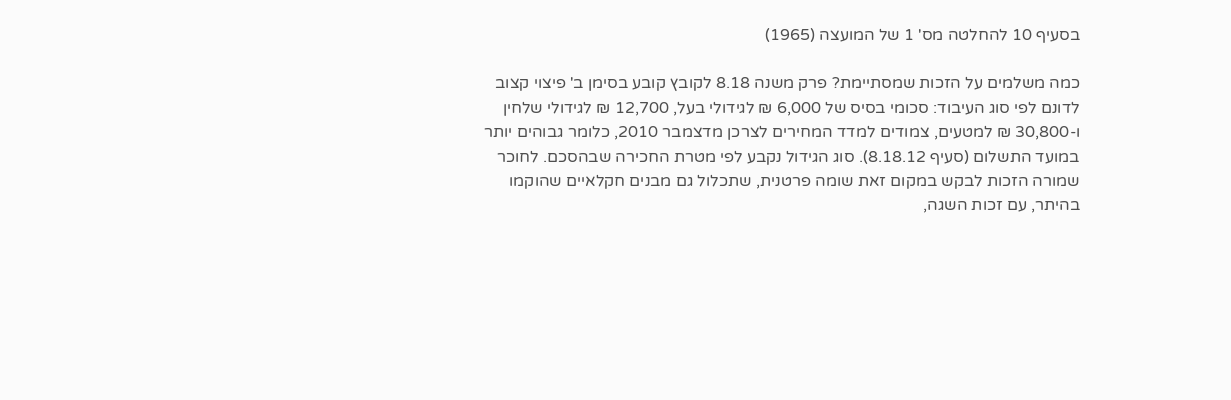בסעיף 10 להחלטה מס' 1 של המועצה (1965)

כמה משלמים על הזכות שמסתיימת? פרק משנה 8.18 לקובץ קובע בסימן ב' פיצוי קצוב לדונם לפי סוג העיבוד: סכומי בסיס של 6,000 ₪ לגידולי בעל, 12,700 ₪ לגידולי שלחין ו-30,800 ₪ למטעים, צמודים למדד המחירים לצרכן מדצמבר 2010, כלומר גבוהים יותר במועד התשלום (סעיף 8.18.12). סוג הגידול נקבע לפי מטרת החכירה שבהסכם. לחוכר שמורה הזכות לבקש במקום זאת שומה פרטנית, שתכלול גם מבנים חקלאיים שהוקמו בהיתר, עם זכות השגה,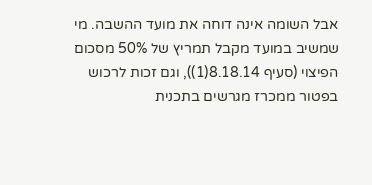אבל השומה אינה דוחה את מועד ההשבה. מי שמשיב במועד מקבל תמריץ של 50% מסכום הפיצוי (סעיף 8.18.14(1)), וגם זכות לרכוש בפטור ממכרז מגרשים בתכנית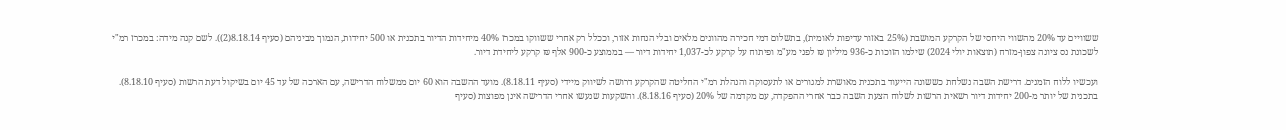ששוויים עד 20% מהשווי היחסי של הקרקע המושבת (25% באזור עדיפות לאומית), בתשלום דמי חכירה מהוונים מלאים ובלי הנחות אזור, וככלל רק אחרי ששווקו במכרז 40% מיחידות הדיור בתכנית או 500 יחידות, הנמוך מביניהם (סעיף 8.18.14(2)). לשם קנה מידה: במכרז רמ"י לשכונת נס ציונה צפון-מזרח (תוצאות יולי 2024) שילמו הזוכות כ-936 מיליון ₪ לפני מע"מ ופיתוח על קרקע לכ-1,037 יחידות דיור — בממוצע כ-900 אלף ₪ קרקע ליחידת דיור.

ועכשיו ללוח הזמנים. דרישת השבה נשלחת כששונה הייעוד בתכנית מאושרת למגורים או לתעסוקה והנהלת רמ"י החליטה שהקרקע דרושה לשיווק מיידי (סעיף 8.18.11). מועד ההשבה הוא 60 יום ממשלוח הדרישה, עם הארכה של עד 45 יום בשיקול דעת הרשות (סעיף 8.18.10). בתכנית של יותר מ-200 יחידות דיור רשאית הרשות לשלוח הצעת השבה כבר אחרי ההפקדה, עם מקדמה של 20% (סעיף 8.18.16). והשקעות שנעשו אחרי הדרישה אינן מפוצות (סעיף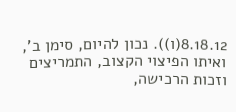8.18.12(ו)). נכון להיום, סימן ב', ואיתו הפיצוי הקצוב, התמריצים וזכות הרכישה,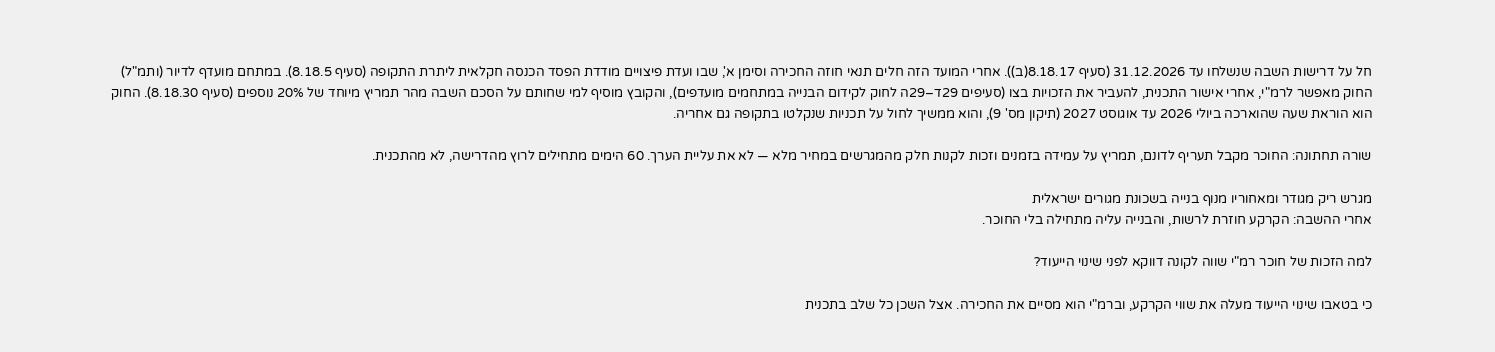חל על דרישות השבה שנשלחו עד 31.12.2026 (סעיף 8.18.17(ב)). אחרי המועד הזה חלים תנאי חוזה החכירה וסימן א', שבו ועדת פיצויים מודדת הפסד הכנסה חקלאית ליתרת התקופה (סעיף 8.18.5). במתחם מועדף לדיור (ותמ"ל) החוק מאפשר לרמ"י, אחרי אישור התכנית, להעביר את הזכויות בצו (סעיפים 29ד–29ה לחוק לקידום הבנייה במתחמים מועדפים), והקובץ מוסיף למי שחותם על הסכם השבה מהר תמריץ מיוחד של 20% נוספים (סעיף 8.18.30). החוק הוא הוראת שעה שהוארכה ביולי 2026 עד אוגוסט 2027 (תיקון מס' 9), והוא ממשיך לחול על תכניות שנקלטו בתקופה גם אחריה.

שורה תחתונה: החוכר מקבל תעריף לדונם, תמריץ על עמידה בזמנים וזכות לקנות חלק מהמגרשים במחיר מלא — לא את עליית הערך. 60 הימים מתחילים לרוץ מהדרישה, לא מהתכנית.

מגרש ריק מגודר ומאחוריו מנוף בנייה בשכונת מגורים ישראלית
אחרי ההשבה: הקרקע חוזרת לרשות, והבנייה עליה מתחילה בלי החוכר.

למה הזכות של חוכר רמ"י שווה לקונה דווקא לפני שינוי הייעוד?

כי בטאבו שינוי הייעוד מעלה את שווי הקרקע, וברמ"י הוא מסיים את החכירה. אצל השכן כל שלב בתכנית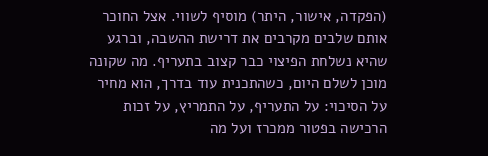(הפקדה, אישור, היתר) מוסיף לשווי. אצל החוכר אותם שלבים מקרבים את דרישת ההשבה, וברגע שהיא נשלחת הפיצוי כבר קצוב בתעריף. מה שקונה מוכן לשלם היום, כשהתכנית עוד בדרך, הוא מחיר על הסיכוי: על התעריף, על התמריץ, על זכות הרכישה בפטור ממכרז ועל מה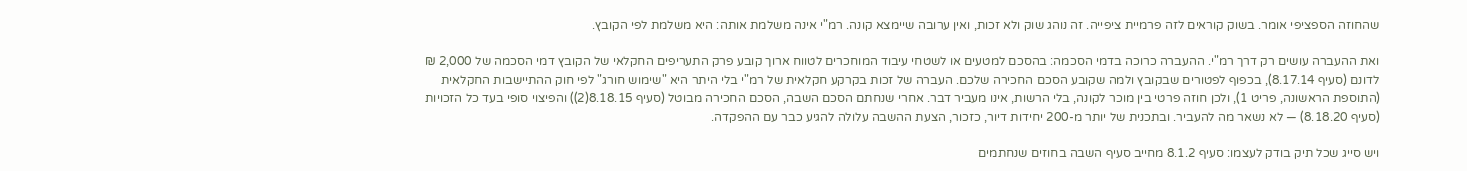שהחוזה הספציפי אומר. בשוק קוראים לזה פרמיית ציפייה. זה נוהג שוק ולא זכות, ואין ערובה שיימצא קונה. רמ"י אינה משלמת אותה: היא משלמת לפי הקובץ.

ואת ההעברה עושים רק דרך רמ"י. ההעברה כרוכה בדמי הסכמה: בהסכם למטעים או לשטחי עיבוד המוחכרים לטווח ארוך קובע פרק התעריפים החקלאי של הקובץ דמי הסכמה של 2,000 ₪ לדונם (סעיף 8.17.14), בכפוף לפטורים שבקובץ ולמה שקובע הסכם החכירה שלכם. העברה של זכות בקרקע חקלאית של רמ"י בלי היתר היא "שימוש חורג" לפי חוק ההתיישבות החקלאית (התוספת הראשונה, פריט 1), ולכן חוזה פרטי בין מוכר לקונה, בלי הרשות, אינו מעביר דבר. אחרי שנחתם הסכם השבה, הסכם החכירה מבוטל (סעיף 8.18.15(2)) והפיצוי סופי בעד כל הזכויות (סעיף 8.18.20) — לא נשאר מה להעביר. ובתכנית של יותר מ-200 יחידות דיור, כזכור, הצעת ההשבה עלולה להגיע כבר עם ההפקדה.

ויש סייג שכל תיק בודק לעצמו: סעיף 8.1.2 מחייב סעיף השבה בחוזים שנחתמים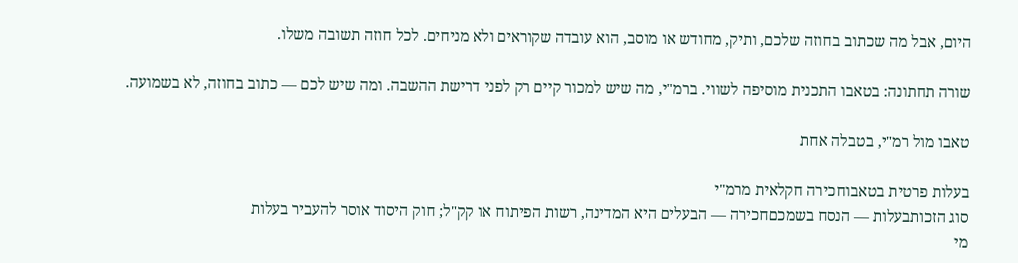היום, אבל מה שכתוב בחוזה שלכם, ותיק, מחודש או מוסב, הוא עובדה שקוראים ולא מניחים. לכל חוזה תשובה משלו.

שורה תחתונה: בטאבו התכנית מוסיפה לשווי. ברמ"י, מה שיש למכור קיים רק לפני דרישת ההשבה. ומה שיש לכם — כתוב בחוזה, לא בשמועה.

טאבו מול רמ"י, בטבלה אחת

בעלות פרטית בטאבוחכירה חקלאית מרמ"י
סוג הזכותבעלות — הנסח בשמכםחכירה — הבעלים היא המדינה, רשות הפיתוח או קק"ל; חוק היסוד אוסר להעביר בעלות
מי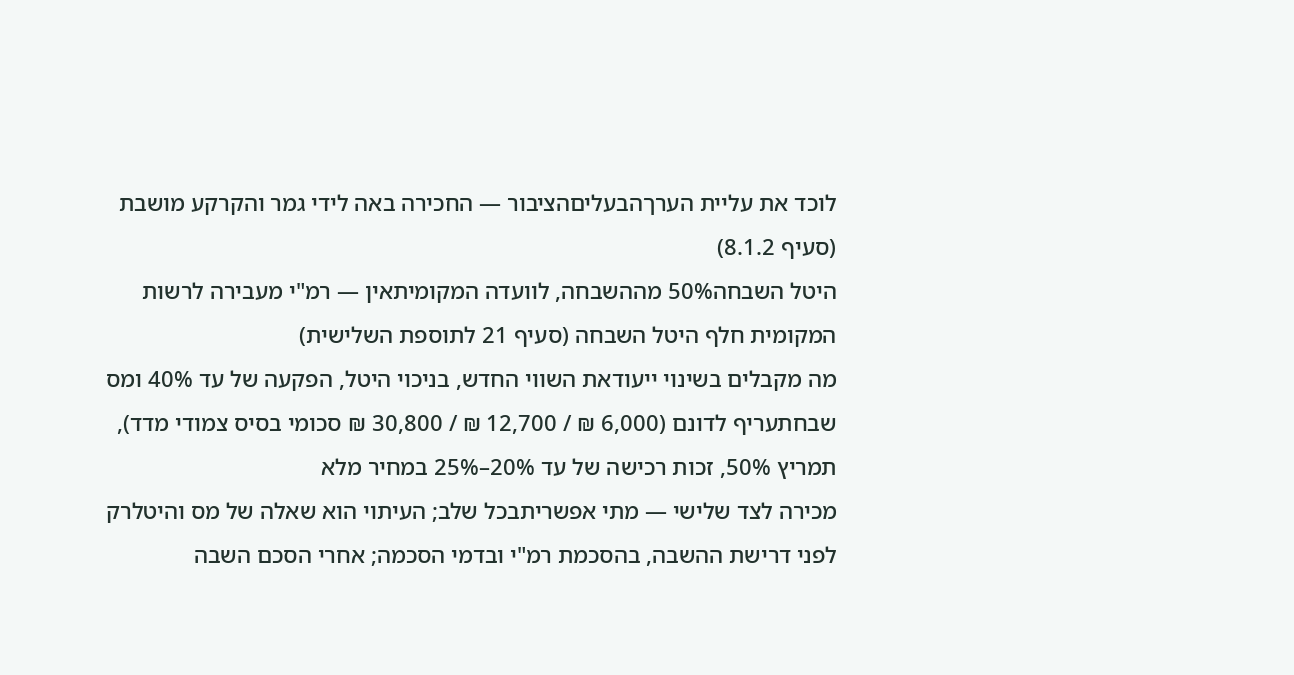לוכד את עליית הערךהבעליםהציבור — החכירה באה לידי גמר והקרקע מושבת (סעיף 8.1.2)
היטל השבחה50% מההשבחה, לוועדה המקומיתאין — רמ"י מעבירה לרשות המקומית חלף היטל השבחה (סעיף 21 לתוספת השלישית)
מה מקבלים בשינוי ייעודאת השווי החדש, בניכוי היטל, הפקעה של עד 40% ומס שבחתעריף לדונם (6,000 ₪ / 12,700 ₪ / 30,800 ₪ סכומי בסיס צמודי מדד), תמריץ 50%, זכות רכישה של עד 20%–25% במחיר מלא
מכירה לצד שלישי — מתי אפשריתבכל שלב; העיתוי הוא שאלה של מס והיטלרק לפני דרישת ההשבה, בהסכמת רמ"י ובדמי הסכמה; אחרי הסכם השבה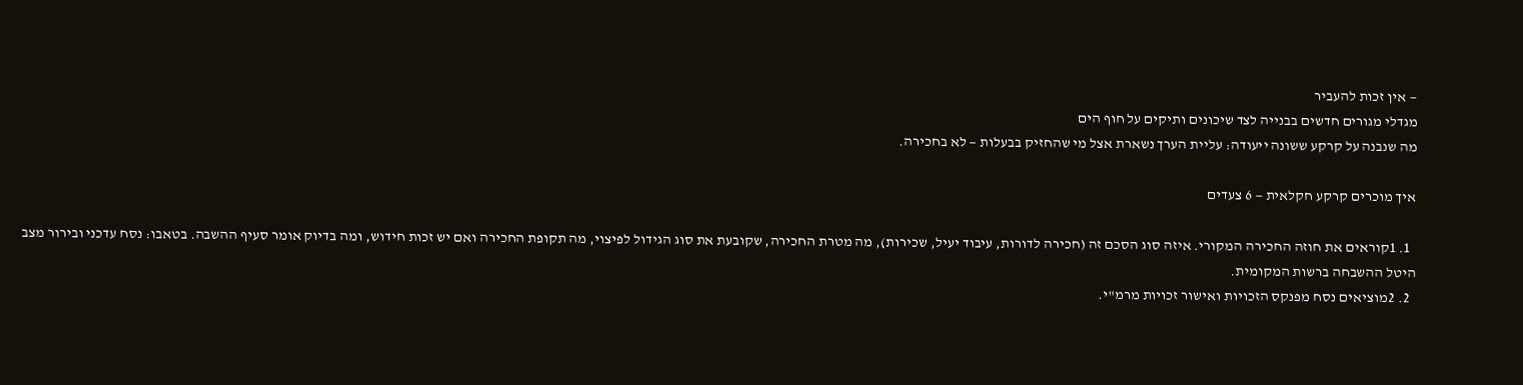— אין זכות להעביר
מגדלי מגורים חדשים בבנייה לצד שיכונים ותיקים על חוף הים
מה שנבנה על קרקע ששונה ייעודה: עליית הערך נשארת אצל מי שהחזיק בבעלות — לא בחכירה.

איך מוכרים קרקע חקלאית — 6 צעדים

  1. 1קוראים את חוזה החכירה המקורי. איזה סוג הסכם זה (חכירה לדורות, עיבוד יעיל, שכירות), מה מטרת החכירה, שקובעת את סוג הגידול לפיצוי, מה תקופת החכירה ואם יש זכות חידוש, ומה בדיוק אומר סעיף ההשבה. בטאבו: נסח עדכני ובירור מצב היטל ההשבחה ברשות המקומית.
  2. 2מוציאים נסח מפנקס הזכויות ואישור זכויות מרמ"י.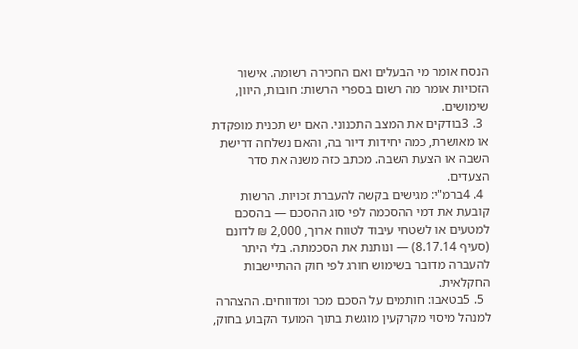הנסח אומר מי הבעלים ואם החכירה רשומה. אישור הזכויות אומר מה רשום בספרי הרשות: חובות, היוון, שימושים.
  3. 3בודקים את המצב התכנוני. האם יש תכנית מופקדת או מאושרת, כמה יחידות דיור בה, והאם נשלחה דרישת השבה או הצעת השבה. מכתב כזה משנה את סדר הצעדים.
  4. 4ברמ"י: מגישים בקשה להעברת זכויות. הרשות קובעת את דמי ההסכמה לפי סוג ההסכם — בהסכם למטעים או לשטחי עיבוד לטווח ארוך, 2,000 ₪ לדונם (סעיף 8.17.14) — ונותנת את הסכמתה. בלי היתר להעברה מדובר בשימוש חורג לפי חוק ההתיישבות החקלאית.
  5. 5בטאבו: חותמים על הסכם מכר ומדווחים. ההצהרה למנהל מיסוי מקרקעין מוגשת בתוך המועד הקבוע בחוק,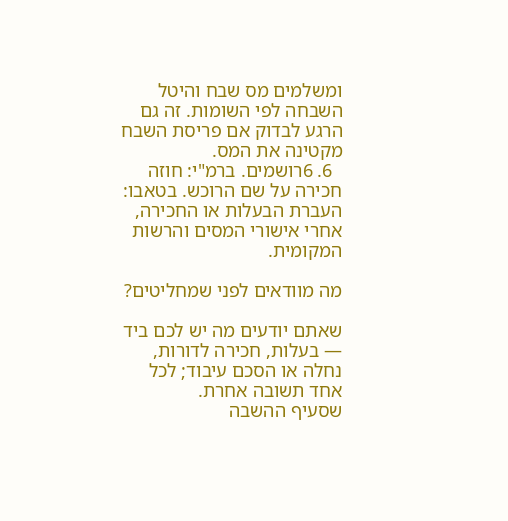ומשלמים מס שבח והיטל השבחה לפי השומות. זה גם הרגע לבדוק אם פריסת השבח מקטינה את המס.
  6. 6רושמים. ברמ"י: חוזה חכירה על שם הרוכש. בטאבו: העברת הבעלות או החכירה, אחרי אישורי המסים והרשות המקומית.

מה מוודאים לפני שמחליטים?

שאתם יודעים מה יש לכם ביד — בעלות, חכירה לדורות, נחלה או הסכם עיבוד; לכל אחד תשובה אחרת.
שסעיף ההשבה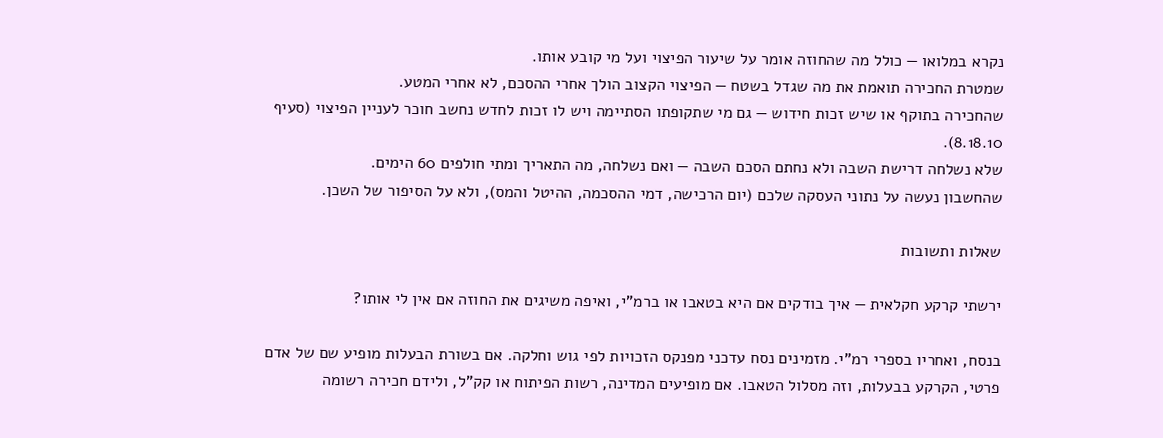נקרא במלואו — כולל מה שהחוזה אומר על שיעור הפיצוי ועל מי קובע אותו.
שמטרת החכירה תואמת את מה שגדל בשטח — הפיצוי הקצוב הולך אחרי ההסכם, לא אחרי המטע.
שהחכירה בתוקף או שיש זכות חידוש — גם מי שתקופתו הסתיימה ויש לו זכות לחדש נחשב חוכר לעניין הפיצוי (סעיף 8.18.10).
שלא נשלחה דרישת השבה ולא נחתם הסכם השבה — ואם נשלחה, מה התאריך ומתי חולפים 60 הימים.
שהחשבון נעשה על נתוני העסקה שלכם (יום הרכישה, דמי ההסכמה, ההיטל והמס), ולא על הסיפור של השכן.

שאלות ותשובות

ירשתי קרקע חקלאית — איך בודקים אם היא בטאבו או ברמ"י, ואיפה משיגים את החוזה אם אין לי אותו?

בנסח, ואחריו בספרי רמ"י. מזמינים נסח עדכני מפנקס הזכויות לפי גוש וחלקה. אם בשורת הבעלות מופיע שם של אדם פרטי, הקרקע בבעלות, וזה מסלול הטאבו. אם מופיעים המדינה, רשות הפיתוח או קק"ל, ולידם חכירה רשומה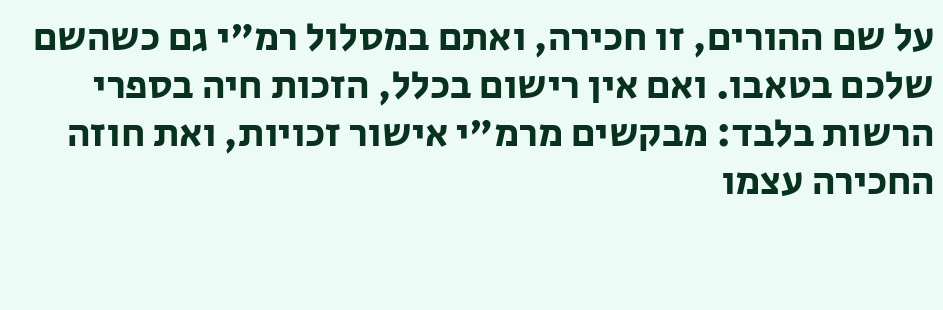על שם ההורים, זו חכירה, ואתם במסלול רמ"י גם כשהשם שלכם בטאבו. ואם אין רישום בכלל, הזכות חיה בספרי הרשות בלבד: מבקשים מרמ"י אישור זכויות, ואת חוזה החכירה עצמו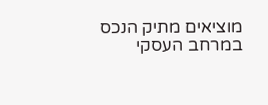מוציאים מתיק הנכס במרחב העסקי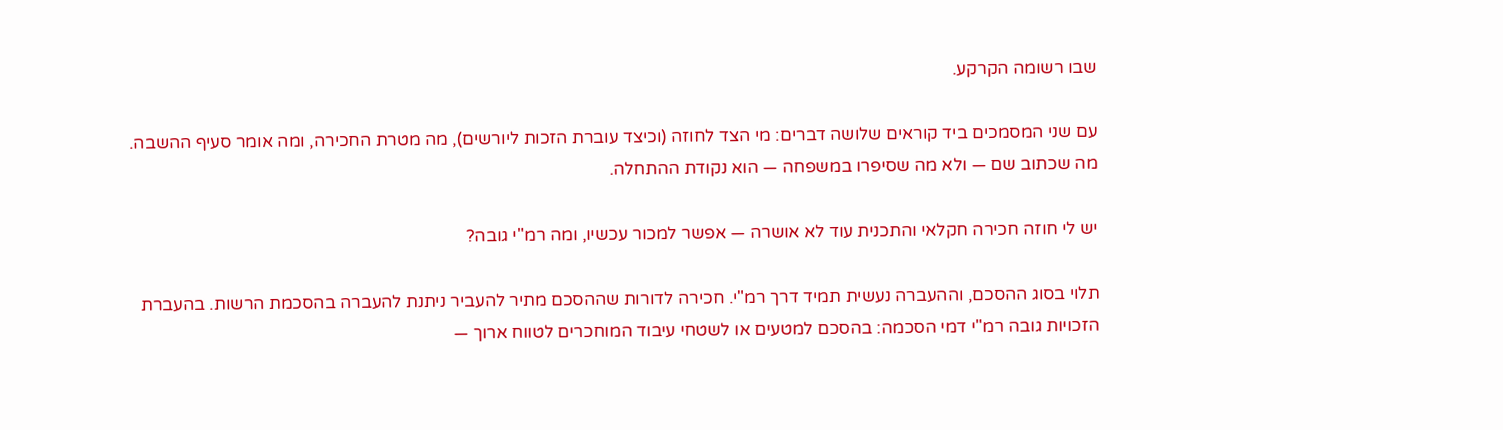שבו רשומה הקרקע.

עם שני המסמכים ביד קוראים שלושה דברים: מי הצד לחוזה (וכיצד עוברת הזכות ליורשים), מה מטרת החכירה, ומה אומר סעיף ההשבה. מה שכתוב שם — ולא מה שסיפרו במשפחה — הוא נקודת ההתחלה.

יש לי חוזה חכירה חקלאי והתכנית עוד לא אושרה — אפשר למכור עכשיו, ומה רמ"י גובה?

תלוי בסוג ההסכם, וההעברה נעשית תמיד דרך רמ"י. חכירה לדורות שההסכם מתיר להעביר ניתנת להעברה בהסכמת הרשות. בהעברת הזכויות גובה רמ"י דמי הסכמה: בהסכם למטעים או לשטחי עיבוד המוחכרים לטווח ארוך —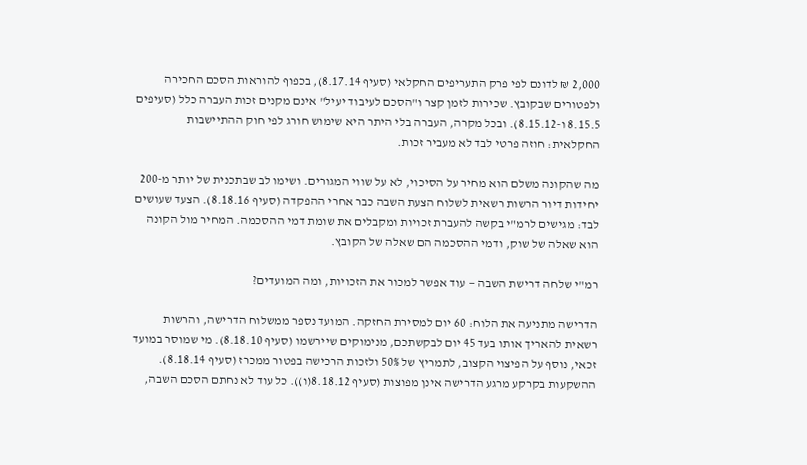2,000 ₪ לדונם לפי פרק התעריפים החקלאי (סעיף 8.17.14), בכפוף להוראות הסכם החכירה ולפטורים שבקובץ. שכירות לזמן קצר ו"הסכם לעיבוד יעיל" אינם מקנים זכות העברה כלל (סעיפים 8.15.5 ו-8.15.12). ובכל מקרה, העברה בלי היתר היא שימוש חורג לפי חוק ההתיישבות החקלאית: חוזה פרטי לבד לא מעביר זכות.

מה שהקונה משלם הוא מחיר על הסיכוי, לא על שווי המגורים. ושימו לב שבתכנית של יותר מ-200 יחידות דיור הרשות רשאית לשלוח הצעת השבה כבר אחרי ההפקדה (סעיף 8.18.16). הצעד שעושים לבד: מגישים לרמ"י בקשה להעברת זכויות ומקבלים את שומת דמי ההסכמה. המחיר מול הקונה הוא שאלה של שוק, ודמי ההסכמה הם שאלה של הקובץ.

רמ"י שלחה דרישת השבה — עוד אפשר למכור את הזכויות, ומה המועדים?

הדרישה מתניעה את הלוח: 60 יום למסירת החזקה. המועד נספר ממשלוח הדרישה, והרשות רשאית להאריך אותו בעד 45 יום לבקשתכם, מנימוקים שיירשמו (סעיף 8.18.10). מי שמוסר במועד זכאי, נוסף על הפיצוי הקצוב, לתמריץ של 50% ולזכות הרכישה בפטור ממכרז (סעיף 8.18.14). ההשקעות בקרקע מרגע הדרישה אינן מפוצות (סעיף 8.18.12(ו)). כל עוד לא נחתם הסכם השבה,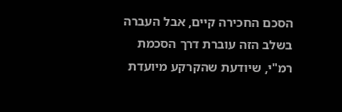הסכם החכירה קיים, אבל העברה בשלב הזה עוברת דרך הסכמת רמ"י, שיודעת שהקרקע מיועדת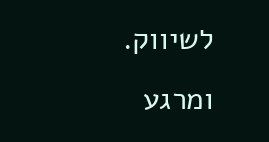לשיווק. ומרגע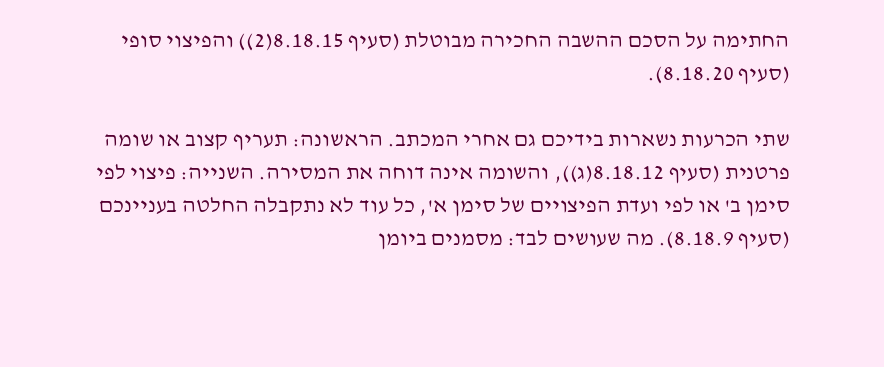החתימה על הסכם ההשבה החכירה מבוטלת (סעיף 8.18.15(2)) והפיצוי סופי (סעיף 8.18.20).

שתי הכרעות נשארות בידיכם גם אחרי המכתב. הראשונה: תעריף קצוב או שומה פרטנית (סעיף 8.18.12(ג)), והשומה אינה דוחה את המסירה. השנייה: פיצוי לפי סימן ב' או לפי ועדת הפיצויים של סימן א', כל עוד לא נתקבלה החלטה בעניינכם (סעיף 8.18.9). מה שעושים לבד: מסמנים ביומן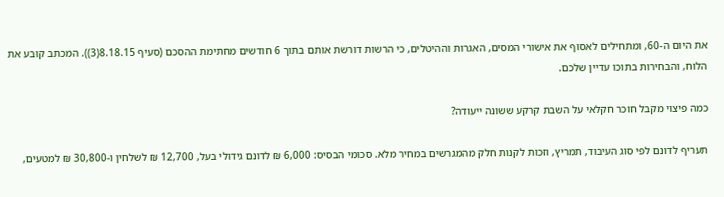את היום ה-60, ומתחילים לאסוף את אישורי המסים, האגרות וההיטלים, כי הרשות דורשת אותם בתוך 6 חודשים מחתימת ההסכם (סעיף 8.18.15(3)). המכתב קובע את הלוח, והבחירות בתוכו עדיין שלכם.

כמה פיצוי מקבל חוכר חקלאי על השבת קרקע ששונה ייעודה?

תעריף לדונם לפי סוג העיבוד, תמריץ, וזכות לקנות חלק מהמגרשים במחיר מלא. סכומי הבסיס: 6,000 ₪ לדונם גידולי בעל, 12,700 ₪ לשלחין ו-30,800 ₪ למטעים,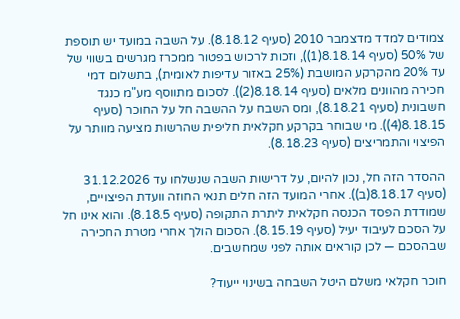צמודים למדד מדצמבר 2010 (סעיף 8.18.12). על השבה במועד יש תוספת של 50% (סעיף 8.18.14(1)), וזכות לרכוש בפטור ממכרז מגרשים בשווי של עד 20% מהקרקע המושבת (25% באזור עדיפות לאומית), בתשלום דמי חכירה מהוונים מלאים (סעיף 8.18.14(2)). לסכום מתווסף מע"מ כנגד חשבונית (סעיף 8.18.21), ומס השבח על ההשבה חל על החוכר (סעיף 8.18.15(4)). מי שבוחר בקרקע חקלאית חליפית שהרשות מציעה מוותר על הפיצוי והתמריצים (סעיף 8.18.23).

ההסדר הזה חל, נכון להיום, על דרישות השבה שנשלחו עד 31.12.2026 (סעיף 8.18.17(ב)). אחרי המועד הזה חלים תנאי החוזה וועדת הפיצויים, שמודדת הפסד הכנסה חקלאית ליתרת התקופה (סעיף 8.18.5). והוא אינו חל על הסכם לעיבוד יעיל (סעיף 8.15.19). הסכום הולך אחרי מטרת החכירה שבהסכם — לכן קוראים אותה לפני שמחשבים.

חוכר חקלאי משלם היטל השבחה בשינוי ייעוד?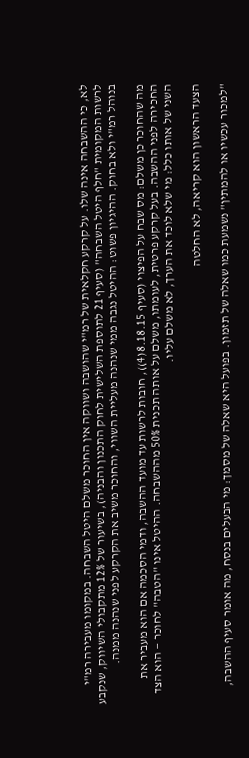לא, כי ההשבחה אינה שלו. על קרקע חקלאית של רמ"י שהושבה ושווקה אין החוכר משלם היטל השבחה. במקומו מעבירה רמ"י לרשות המקומית "חלף היטל השבחה" (סעיף 21 לתוספת השלישית לחוק התכנון והבניה), בשיעור של 12% מתקבולי השיווק, שנקבע בנוהל רמ"י ולא בחוק. ההיגיון פשוט: ההיטל נגבה ממי שנהנה מעליית השווי, והחוכר משיב את הקרקע לפני שנהנה ממנה.

מה שהחוכר כן משלם: מס שבח על הפיצוי (סעיף 8.18.15(4)), חובות לרשות עד מועד ההשבה, ודמי הסכמה אם הוא מעביר את החכירה לפני ההשבה. בעל קרקע פרטית, לעומתו, משלם על אותה תכנית 50% מההשבחה. ההיטל אינו "הטבה" לחוכר — הוא הצד השני של אותו כלל: מי שלא לוכד את הערך, לא משלם עליו.

הצעד הראשון הוא קריאה, לא החלטה

"למכור עכשיו או להמתין" נשמעת כמו שאלה של תזמון. בפועל היא שאלה של מסמך: מי הבעלים בנסח, מה אומר סעיף ההשבה,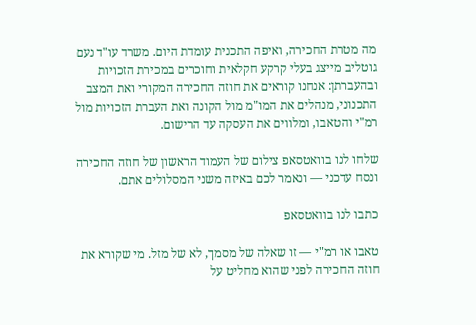מה מטרת החכירה, ואיפה התכנית עומדת היום. משרד עו"ד נעם גוטליב מייצג בעלי קרקע חקלאית וחוכרים במכירת הזכויות ובהעברתן: אנחנו קוראים את חוזה החכירה המקורי ואת המצב התכנוני, מנהלים את המו"מ מול הקונה ואת העברת הזכויות מול רמ"י והטאבו, ומלווים את העסקה עד הרישום.

שלחו לנו בוואטסאפ צילום של העמוד הראשון של חוזה החכירה ונסח עדכני — ונאמר לכם באיזה משני המסלולים אתם.

כתבו לנו בוואטסאפ

טאבו או רמ"י — זו שאלה של מסמך, לא של מזל. מי שקורא את חוזה החכירה לפני שהוא מחליט על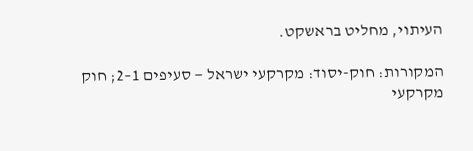העיתוי, מחליט בראשקט.

המקורות: חוק-יסוד: מקרקעי ישראל — סעיפים 1–2; חוק מקרקעי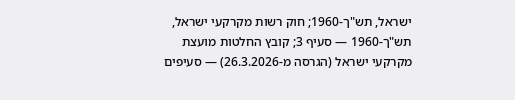ישראל, תש"ך-1960; חוק רשות מקרקעי ישראל, תש"ך-1960 — סעיף 3; קובץ החלטות מועצת מקרקעי ישראל (הגרסה מ-26.3.2026) — סעיפים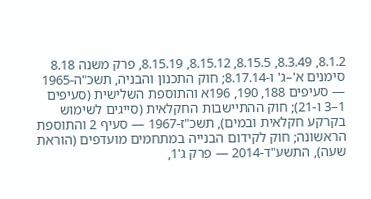8.1.2, 8.3.49, 8.15.5, 8.15.12, 8.15.19, פרק משנה 8.18 סימנים א'–ג' ו-8.17.14; חוק התכנון והבניה, תשכ"ה-1965 — סעיפים 188, 190, 196א והתוספת השלישית (סעיפים 1–3 ו-21); חוק ההתיישבות החקלאית (סייגים לשימוש בקרקע חקלאית ובמים), תשכ"ז-1967 — סעיף 2 והתוספת הראשונה; חוק לקידום הבנייה במתחמים מועדפים (הוראת שעה), התשע"ד-2014 — פרק ג'1,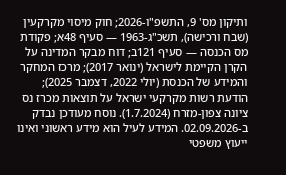ותיקון מס' 9, התשפ"ו-2026; חוק מיסוי מקרקעין (שבח ורכישה), תשכ"ג-1963 — סעיף 48א; פקודת מס הכנסה — סעיף 121ב; דוח מבקר המדינה על הקרן הקיימת לישראל (ינואר 2017); מרכז המחקר והמידע של הכנסת (יולי 2022, דצמבר 2025); הודעת רשות מקרקעי ישראל על תוצאות מכרז נס ציונה צפון-מזרח (1.7.2024). נוסח מעודכן נבדק ב-02.09.2026. המידע לעיל הוא מידע ראשוני ואינו ייעוץ משפטי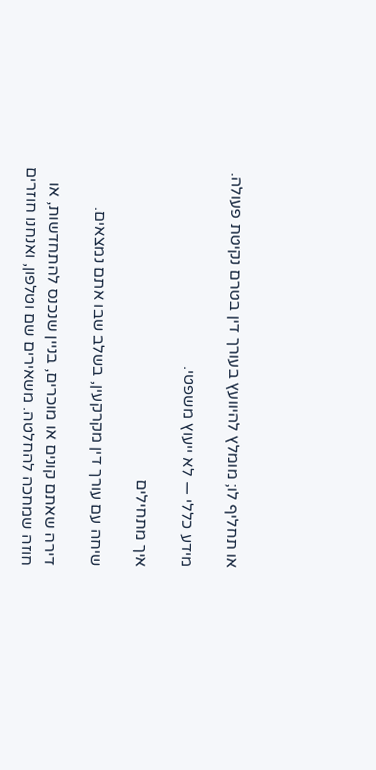או תחליף לו; מומלץ להיוועץ בעורך דין בטרם נקיטת פעולה.

מידע כללי — לא ייעוץ משפטי.

איך מתחילים

שיחה עם עורך דין מקרקעין, בשלב שבו אתם נמצאים.

דירה שאתם קונים או מוכרים, בניין שנכנס להתחדשות, או חוזה שמחכה להחלטה. משאירים שם וטלפון, ואנחנו חוזרים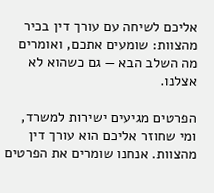אליכם לשיחה עם עורך דין בכיר מהצוות: שומעים אתכם, ואומרים מה השלב הבא — גם כשהוא לא אצלנו.

הפרטים מגיעים ישירות למשרד, ומי שחוזר אליכם הוא עורך דין מהצוות. אנחנו שומרים את הפרטים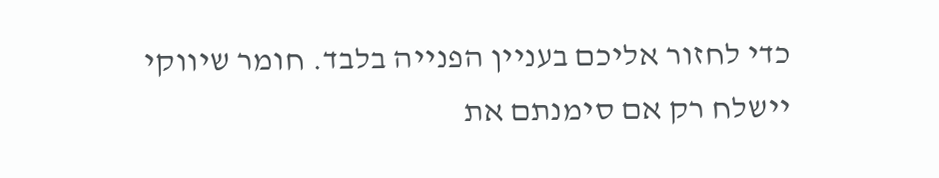כדי לחזור אליכם בעניין הפנייה בלבד. חומר שיווקי יישלח רק אם סימנתם את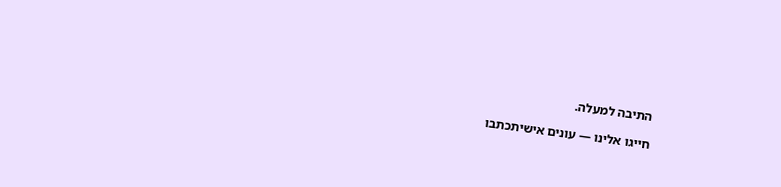התיבה למעלה.

חייגו אלינו — עונים אישיתכתבו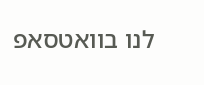לנו בוואטסאפ